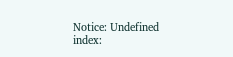Notice: Undefined index: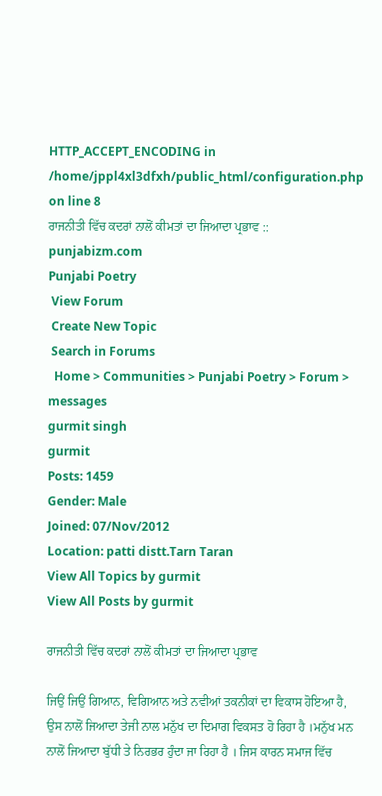HTTP_ACCEPT_ENCODING in /home/jppl4xl3dfxh/public_html/configuration.php on line 8
ਰਾਜਨੀਤੀ ਵਿੱਚ ਕਦਰਾਂ ਨਾਲੋਂ ਕੀਮਤਾਂ ਦਾ ਜਿਆਦਾ ਪ੍ਰਭਾਵ :: punjabizm.com
Punjabi Poetry
 View Forum
 Create New Topic
 Search in Forums
  Home > Communities > Punjabi Poetry > Forum > messages
gurmit singh
gurmit
Posts: 1459
Gender: Male
Joined: 07/Nov/2012
Location: patti distt.Tarn Taran
View All Topics by gurmit
View All Posts by gurmit

ਰਾਜਨੀਤੀ ਵਿੱਚ ਕਦਰਾਂ ਨਾਲੋਂ ਕੀਮਤਾਂ ਦਾ ਜਿਆਦਾ ਪ੍ਰਭਾਵ

ਜਿਉਂ ਜਿਉਂ ਗਿਆਨ, ਵਿਗਿਆਨ ਅਤੇ ਨਵੀਆਂ ਤਕਨੀਕਾਂ ਦਾ ਵਿਕਾਸ ਹੋਇਆ ਹੈ, ਉਸ ਨਾਲੋਂ ਜਿਆਦਾ ਤੇਜੀ ਨਾਲ ਮਨੁੱਖ ਦਾ ਦਿਮਾਗ ਵਿਕਸਤ ਹੋ ਰਿਹਾ ਹੈ ।ਮਨੁੱਖ ਮਨ ਨਾਲੋਂ ਜਿਆਦਾ ਬੁੱਧੀ ਤੇ ਨਿਰਭਰ ਹੁੰਦਾ ਜਾ ਰਿਹਾ ਹੈ । ਜਿਸ ਕਾਰਨ ਸਮਾਜ ਵਿੱਚ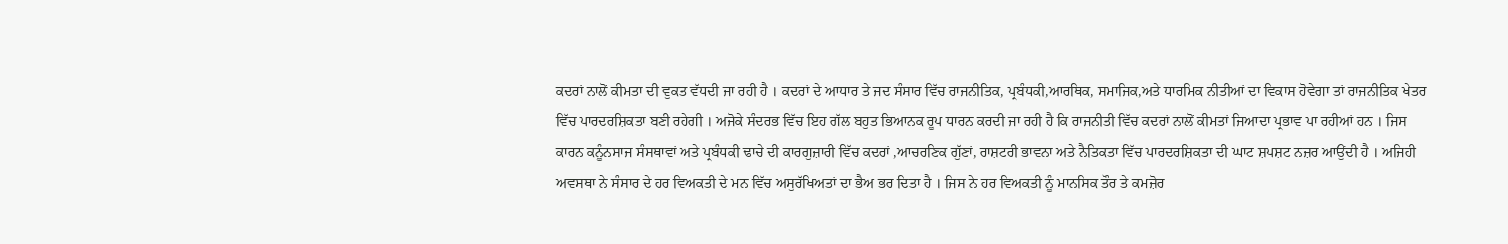ਕਦਰਾਂ ਨਾਲੋਂ ਕੀਮਤਾ ਦੀ ਵੁਕਤ ਵੱਧਦੀ ਜਾ ਰਹੀ ਹੈ । ਕਦਰਾਂ ਦੇ ਆਧਾਰ ਤੇ ਜਦ ਸੰਸਾਰ ਵਿੱਚ ਰਾਜਨੀਤਿਕ, ਪ੍ਰਬੰਧਕੀ,ਆਰਥਿਕ, ਸਮਾਜਿਕ,ਅਤੇ ਧਾਰਮਿਕ ਨੀਤੀਆਂ ਦਾ ਵਿਕਾਸ ਹੋਵੇਗਾ ਤਾਂ ਰਾਜਨੀਤਿਕ ਖੇਤਰ ਵਿੱਚ ਪਾਰਦਰਸ਼ਿਕਤਾ ਬਣੀ ਰਹੇਗੀ । ਅਜੋਕੇ ਸੰਦਰਭ ਵਿੱਚ ਇਹ ਗੱਲ ਬਹੁਤ ਭਿਆਨਕ ਰੂਪ ਧਾਰਨ ਕਰਦੀ ਜਾ ਰਹੀ ਹੈ ਕਿ ਰਾਜਨੀਤੀ ਵਿੱਚ ਕਦਰਾਂ ਨਾਲੋਂ ਕੀਮਤਾਂ ਜਿਆਦਾ ਪ੍ਰਭਾਵ ਪਾ ਰਹੀਆਂ ਹਨ । ਜਿਸ ਕਾਰਨ ਕਨੂੰਨਸਾਜ ਸੰਸਥਾਵਾਂ ਅਤੇ ਪ੍ਰਬੰਧਕੀ ਢਾਚੇ ਦੀ ਕਾਰਗੁਜ਼ਾਰੀ ਵਿੱਚ ਕਦਰਾਂ ,ਆਚਰਣਿਕ ਗੁੱਣਾਂ, ਰਾਸ਼ਟਰੀ ਭਾਵਨਾ ਅਤੇ ਨੈਤਿਕਤਾ ਵਿੱਚ ਪਾਰਦਰਸ਼ਿਕਤਾ ਦੀ ਘਾਟ ਸ਼ਪਸ਼ਟ ਨਜ਼ਰ ਆਉਂਦੀ ਹੈ । ਅਜਿਹੀ ਅਵਸਥਾ ਨੇ ਸੰਸਾਰ ਦੇ ਹਰ ਵਿਅਕਤੀ ਦੇ ਮਨ ਵਿੱਚ ਅਸੁਰੱਖਿਅਤਾਂ ਦਾ ਭੈਅ ਭਰ ਦਿਤਾ ਹੈ । ਜਿਸ ਨੇ ਹਰ ਵਿਅਕਤੀ ਨੂੰ ਮਾਨਸਿਕ ਤੌਰ ਤੇ ਕਮਜ਼ੋਰ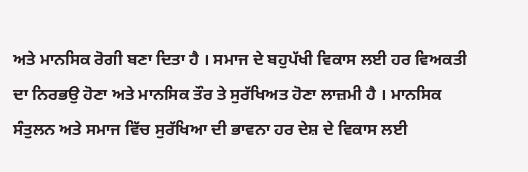ਅਤੇ ਮਾਨਸਿਕ ਰੋਗੀ ਬਣਾ ਦਿਤਾ ਹੈ । ਸਮਾਜ ਦੇ ਬਹੁਪੱਖੀ ਵਿਕਾਸ ਲਈ ਹਰ ਵਿਅਕਤੀ ਦਾ ਨਿਰਭਉ ਹੋਣਾ ਅਤੇ ਮਾਨਸਿਕ ਤੌਰ ਤੇ ਸੁਰੱਖਿਅਤ ਹੋਣਾ ਲਾਜ਼ਮੀ ਹੈ । ਮਾਨਸਿਕ ਸੰਤੁਲਨ ਅਤੇ ਸਮਾਜ ਵਿੱਚ ਸੁਰੱਖਿਆ ਦੀ ਭਾਵਨਾ ਹਰ ਦੇਸ਼ ਦੇ ਵਿਕਾਸ ਲਈ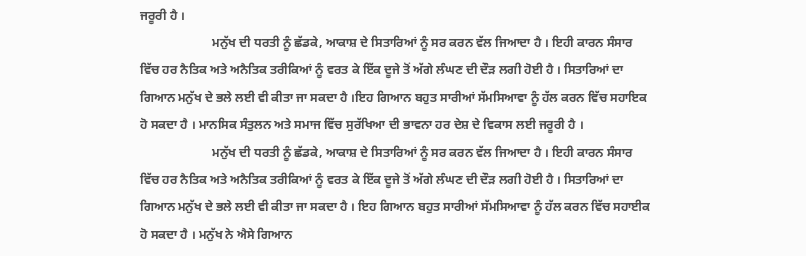ਜਰੂਰੀ ਹੈ ।
                       ਮਨੁੱਖ ਦੀ ਧਰਤੀ ਨੂੰ ਛੱਡਕੇ, ਆਕਾਸ਼ ਦੇ ਸਿਤਾਰਿਆਂ ਨੂੰ ਸਰ ਕਰਨ ਵੱਲ ਜਿਆਦਾ ਹੈ । ਇਹੀ ਕਾਰਨ ਸੰਸਾਰ ਵਿੱਚ ਹਰ ਨੈਤਿਕ ਅਤੇ ਅਨੈਤਿਕ ਤਰੀਕਿਆਂ ਨੂੰ ਵਰਤ ਕੇ ਇੱਕ ਦੂਜੇ ਤੋਂ ਅੱਗੇ ਲੰਘਣ ਦੀ ਦੌੜ ਲਗੀ ਹੋਈ ਹੈ । ਸਿਤਾਰਿਆਂ ਦਾ ਗਿਆਨ ਮਨੁੱਖ ਦੇ ਭਲੇ ਲਈ ਵੀ ਕੀਤਾ ਜਾ ਸਕਦਾ ਹੈ ।ਇਹ ਗਿਆਨ ਬਹੁਤ ਸਾਰੀਆਂ ਸੱਮਸਿਆਵਾ ਨੂੰ ਹੱਲ ਕਰਨ ਵਿੱਚ ਸਹਾਇਕ ਹੋ ਸਕਦਾ ਹੈ । ਮਾਨਸਿਕ ਸੰਤੁਲਨ ਅਤੇ ਸਮਾਜ ਵਿੱਚ ਸੁਰੱਖਿਆ ਦੀ ਭਾਵਨਾ ਹਰ ਦੇਸ਼ ਦੇ ਵਿਕਾਸ ਲਈ ਜਰੂਰੀ ਹੈ ।
                       ਮਨੁੱਖ ਦੀ ਧਰਤੀ ਨੂੰ ਛੱਡਕੇ, ਆਕਾਸ਼ ਦੇ ਸਿਤਾਰਿਆਂ ਨੂੰ ਸਰ ਕਰਨ ਵੱਲ ਜਿਆਦਾ ਹੈ । ਇਹੀ ਕਾਰਨ ਸੰਸਾਰ ਵਿੱਚ ਹਰ ਨੈਤਿਕ ਅਤੇ ਅਨੈਤਿਕ ਤਰੀਕਿਆਂ ਨੂੰ ਵਰਤ ਕੇ ਇੱਕ ਦੂਜੇ ਤੋਂ ਅੱਗੇ ਲੰਘਣ ਦੀ ਦੌੜ ਲਗੀ ਹੋਈ ਹੈ । ਸਿਤਾਰਿਆਂ ਦਾ ਗਿਆਨ ਮਨੁੱਖ ਦੇ ਭਲੇ ਲਈ ਵੀ ਕੀਤਾ ਜਾ ਸਕਦਾ ਹੈ । ਇਹ ਗਿਆਨ ਬਹੁਤ ਸਾਰੀਆਂ ਸੱਮਸਿਆਵਾ ਨੂੰ ਹੱਲ ਕਰਨ ਵਿੱਚ ਸਹਾਈਕ ਹੋ ਸਕਦਾ ਹੈ । ਮਨੁੱਖ ਨੇ ਐਸੇ ਗਿਆਨ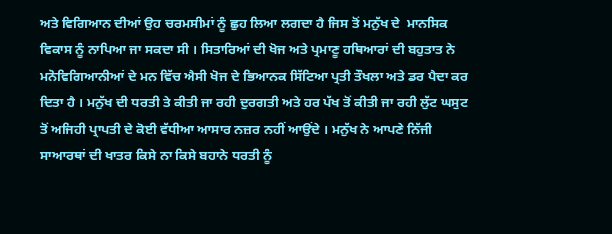ਅਤੇ ਵਿਗਿਆਨ ਦੀਆਂ ਉਹ ਚਰਮਸੀਮਾਂ ਨੂੰ ਛੁਹ ਲਿਆ ਲਗਦਾ ਹੈ ਜਿਸ ਤੋਂ ਮਨੁੱਖ ਦੇ  ਮਾਨਸਿਕ ਵਿਕਾਸ ਨੂੰ ਨਾਪਿਆ ਜਾ ਸਕਦਾ ਸੀ । ਸਿਤਾਰਿਆਂ ਦੀ ਖੋਜ ਅਤੇ ਪ੍ਰਮਾਣੂ ਹਥਿਆਰਾਂ ਦੀ ਬਹੁਤਾਤ ਨੇ ਮਨੋਵਿਗਿਆਨੀਆਂ ਦੇ ਮਨ ਵਿੱਚ ਐਸੀ ਖੋਜ ਦੇ ਭਿਆਨਕ ਸਿੱਟਿਆ ਪ੍ਰਤੀ ਤੌਖਲਾ ਅਤੇ ਡਰ ਪੈਦਾ ਕਰ ਦਿਤਾ ਹੈ । ਮਨੁੱਖ ਦੀ ਧਰਤੀ ਤੇ ਕੀਤੀ ਜਾ ਰਹੀ ਦੁਰਗਤੀ ਅਤੇ ਹਰ ਪੱਖ ਤੋਂ ਕੀਤੀ ਜਾ ਰਹੀ ਲੁੱਟ ਘਸੁਟ ਤੋਂ ਅਜਿਹੀ ਪ੍ਰਾਪਤੀ ਦੇ ਕੋਈ ਵੱਧੀਆ ਆਸਾਰ ਨਜ਼ਰ ਨਹੀਂ ਆਉਂਦੇ । ਮਨੁੱਖ ਨੇ ਆਪਣੇ ਨਿੱਜੀ ਸਾਆਰਥਾਂ ਦੀ ਖਾਤਰ ਕਿਸੇ ਨਾ ਕਿਸੇ ਬਹਾਨੇ ਧਰਤੀ ਨੂੰ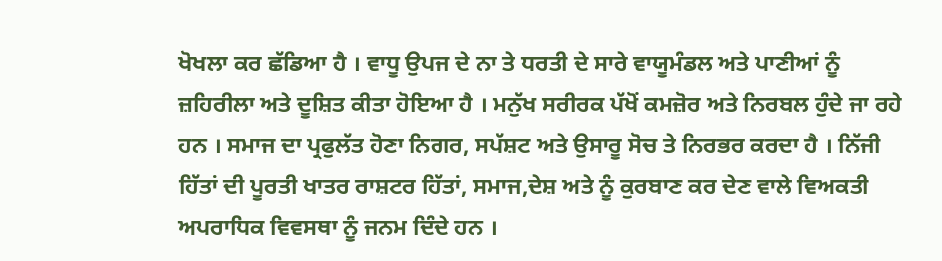ਖੋਖਲਾ ਕਰ ਛੱਡਿਆ ਹੈ । ਵਾਧੂ ਉਪਜ ਦੇ ਨਾ ਤੇ ਧਰਤੀ ਦੇ ਸਾਰੇ ਵਾਯੂਮੰਡਲ ਅਤੇ ਪਾਣੀਆਂ ਨੂੰ ਜ਼ਹਿਰੀਲਾ ਅਤੇ ਦੂਸ਼ਿਤ ਕੀਤਾ ਹੋਇਆ ਹੈ । ਮਨੁੱਖ ਸਰੀਰਕ ਪੱਖੋਂ ਕਮਜ਼ੋਰ ਅਤੇ ਨਿਰਬਲ ਹੁੰਦੇ ਜਾ ਰਹੇ ਹਨ । ਸਮਾਜ ਦਾ ਪ੍ਰਫੁਲੱਤ ਹੋਣਾ ਨਿਗਰ, ਸਪੱਸ਼ਟ ਅਤੇ ਉਸਾਰੂ ਸੋਚ ਤੇ ਨਿਰਭਰ ਕਰਦਾ ਹੈ । ਨਿੱਜੀ ਹਿੱਤਾਂ ਦੀ ਪੂਰਤੀ ਖਾਤਰ ਰਾਸ਼ਟਰ ਹਿੱਤਾਂ, ਸਮਾਜ,ਦੇਸ਼ ਅਤੇ ਨੂੰ ਕੁਰਬਾਣ ਕਰ ਦੇਣ ਵਾਲੇ ਵਿਅਕਤੀ ਅਪਰਾਧਿਕ ਵਿਵਸਥਾ ਨੂੰ ਜਨਮ ਦਿੰਦੇ ਹਨ ।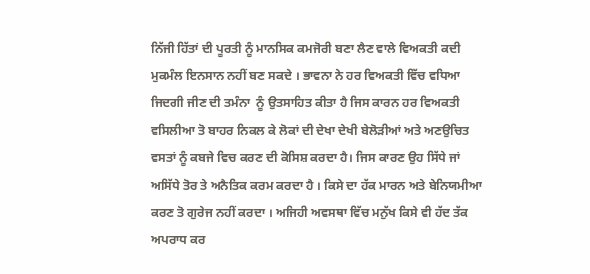ਨਿੱਜੀ ਹਿੱਤਾਂ ਦੀ ਪੂਰਤੀ ਨੂੰ ਮਾਨਸਿਕ ਕਮਜੋਰੀ ਬਣਾ ਲੈਣ ਵਾਲੇ ਵਿਅਕਤੀ ਕਦੀ ਮੁਕਮੰਲ ਇਨਸਾਨ ਨਹੀਂ ਬਣ ਸਕਦੇ । ਭਾਵਨਾ ਨੇ ਹਰ ਵਿਅਕਤੀ ਵਿੱਚ ਵਧਿਆ ਜਿਦਗੀ ਜੀਣ ਦੀ ਤਮੰਨਾ  ਨੂੰ ਉਤਸਾਹਿਤ ਕੀਤਾ ਹੈ ਜਿਸ ਕਾਰਨ ਹਰ ਵਿਅਕਤੀ ਵਸਿਲੀਆ ਤੋ ਬਾਹਰ ਨਿਕਲ ਕੇ ਲੋਕਾਂ ਦੀ ਦੇਖਾ ਦੇਖੀ ਬੇਲੋੜੀਆਂ ਅਤੇ ਅਣਉਚਿਤ ਵਸਤਾਂ ਨੂੰ ਕਬਜੇ ਵਿਚ ਕਰਣ ਦੀ ਕੋਸਿਸ਼ ਕਰਦਾ ਹੈ। ਜਿਸ ਕਾਰਣ ਉਹ ਸਿੱਧੇ ਜਾਂ ਅਸਿੱਧੇ ਤੋਰ ਤੇ ਅਨੈਤਿਕ ਕਰਮ ਕਰਦਾ ਹੈ । ਕਿਸੇ ਦਾ ਹੱਕ ਮਾਰਨ ਅਤੇ ਬੇਨਿਯਮੀਆ ਕਰਣ ਤੋ ਗੁਰੇਜ ਨਹੀਂ ਕਰਦਾ । ਅਜਿਹੀ ਅਵਸਥਾ ਵਿੱਚ ਮਨੁੱਖ ਕਿਸੇ ਵੀ ਹੱਦ ਤੱਕ ਅਪਰਾਧ ਕਰ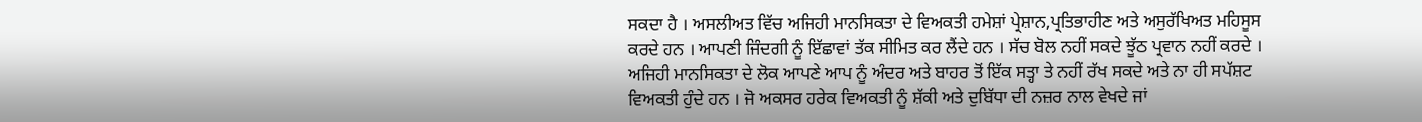ਸਕਦਾ ਹੈ । ਅਸਲੀਅਤ ਵਿੱਚ ਅਜਿਹੀ ਮਾਨਸਿਕਤਾ ਦੇ ਵਿਅਕਤੀ ਹਮੇਸ਼ਾਂ ਪ੍ਰੇਸ਼ਾਨ,ਪ੍ਰਤਿਭਾਹੀਣ ਅਤੇ ਅਸੁਰੱਖਿਅਤ ਮਹਿਸੂਸ ਕਰਦੇ ਹਨ । ਆਪਣੀ ਜਿੰਦਗੀ ਨੂੰ ਇੱਛਾਵਾਂ ਤੱਕ ਸੀਮਿਤ ਕਰ ਲੈਂਦੇ ਹਨ । ਸੱਚ ਬੋਲ ਨਹੀਂ ਸਕਦੇ ਝੂੱਠ ਪ੍ਰਵਾਨ ਨਹੀਂ ਕਰਦੇ । ਅਜਿਹੀ ਮਾਨਸਿਕਤਾ ਦੇ ਲੋਕ ਆਪਣੇ ਆਪ ਨੂੰ ਅੰਦਰ ਅਤੇ ਬਾਹਰ ਤੋਂ ਇੱਕ ਸਤ੍ਹਾ ਤੇ ਨਹੀਂ ਰੱਖ ਸਕਦੇ ਅਤੇ ਨਾ ਹੀ ਸਪੱਸ਼ਟ ਵਿਅਕਤੀ ਹੁੰਦੇ ਹਨ । ਜੋ ਅਕਸਰ ਹਰੇਕ ਵਿਅਕਤੀ ਨੂੰ ਸ਼ੱਕੀ ਅਤੇ ਦੁਬਿੱਧਾ ਦੀ ਨਜ਼ਰ ਨਾਲ ਵੇਖਦੇ ਜਾਂ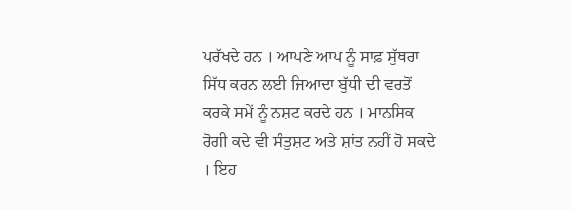ਪਰੱਖਦੇ ਹਨ । ਆਪਣੇ ਆਪ ਨੂੰ ਸਾਫ਼ ਸੁੱਥਰਾ ਸਿੱਧ ਕਰਨ ਲਈ ਜਿਆਦਾ ਬੁੱਧੀ ਦੀ ਵਰਤੋਂ ਕਰਕੇ ਸਮੇਂ ਨੂੰ ਨਸ਼ਟ ਕਰਦੇ ਹਨ । ਮਾਨਸਿਕ ਰੋਗੀ ਕਦੇ ਵੀ ਸੰਤੁਸ਼ਟ ਅਤੇ ਸ਼ਾਂਤ ਨਹੀਂ ਹੋ ਸਕਦੇ । ਇਹ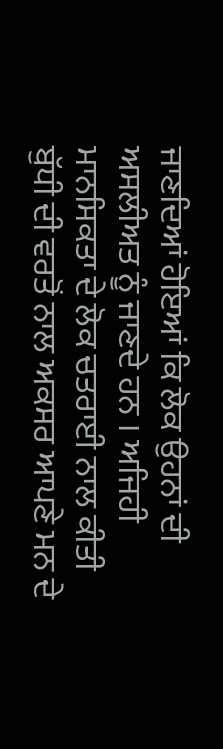ਜਾਣਦਿਆਂ ਹੋਇਆਂ ਕਿ ਲੋਕ ਉਹਨਾਂ ਦੀ ਅਸਲੀਅਤ ਨੂੰ ਜਾਣਦੇ ਹਨ । ਅਜਿਹੀ ਮਾਨਸਿਕਤਾ ਦੇ ਲੋਕ ਚਤਰਾਈ ਨਾਲ ਕੀਤੀ ਬੁੱਧੀ ਦੀ ਵਰਤੋਂ ਨਾਲ ਅਕਸਰ ਆਪਣੇ ਮਨ ਦੇ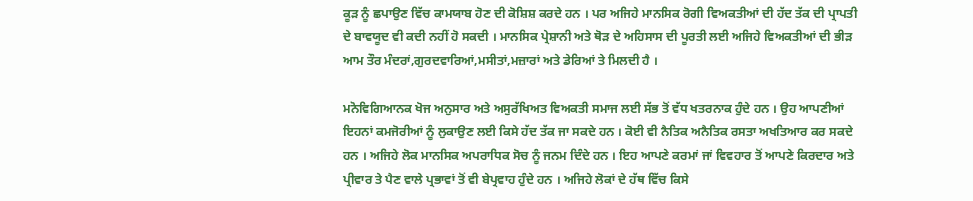ਕੂੜ ਨੂੰ ਛਪਾਉਣ ਵਿੱਚ ਕਾਮਯਾਬ ਹੋਣ ਦੀ ਕੋਸ਼ਿਸ਼ ਕਰਦੇ ਹਨ । ਪਰ ਅਜਿਹੇ ਮਾਨਸਿਕ ਰੋਗੀ ਵਿਅਕਤੀਆਂ ਦੀ ਹੱਦ ਤੱਕ ਦੀ ਪ੍ਰਾਪਤੀ ਦੇ ਬਾਵਯੂਦ ਵੀ ਕਦੀ ਨਹੀਂ ਹੋ ਸਕਦੀ । ਮਾਨਸਿਕ ਪ੍ਰੇਸ਼ਾਨੀ ਅਤੇ ਥੋੜ ਦੇ ਅਹਿਸਾਸ ਦੀ ਪੂਰਤੀ ਲਈ ਅਜਿਹੇ ਵਿਅਕਤੀਆਂ ਦੀ ਭੀੜ ਆਮ ਤੌਰ ਮੰਦਰਾਂ,ਗੁਰਦਵਾਰਿਆਂ,ਮਸੀਤਾਂ,ਮਜ਼ਾਰਾਂ ਅਤੇ ਡੇਰਿਆਂ ਤੇ ਮਿਲਦੀ ਹੈ ।

ਮਨੋਵਿਗਿਆਨਕ ਖੋਜ ਅਨੁਸਾਰ ਅਤੇ ਅਸੁਰੱਖਿਅਤ ਵਿਅਕਤੀ ਸਮਾਜ ਲਈ ਸੱਭ ਤੋਂ ਵੱਧ ਖਤਰਨਾਕ ਹੁੰਦੇ ਹਨ । ਉਹ ਆਪਣੀਆਂ ਇਹਨਾਂ ਕਮਜੋਰੀਆਂ ਨੂੰ ਲੁਕਾਉਣ ਲਈ ਕਿਸੇ ਹੱਦ ਤੱਕ ਜਾ ਸਕਦੇ ਹਨ । ਕੋਈ ਵੀ ਨੈਤਿਕ ਅਨੈਤਿਕ ਰਸਤਾ ਅਖਤਿਆਰ ਕਰ ਸਕਦੇ ਹਨ । ਅਜਿਹੇ ਲੋਕ ਮਾਨਸਿਕ ਅਪਰਾਧਿਕ ਸੋਚ ਨੂੰ ਜਨਮ ਦਿੰਦੇ ਹਨ । ਇਹ ਆਪਣੇ ਕਰਮਾਂ ਜਾਂ ਵਿਵਹਾਰ ਤੋਂ ਆਪਣੇ ਕਿਰਦਾਰ ਅਤੇ ਪ੍ਰੀਵਾਰ ਤੇ ਪੈਣ ਵਾਲੇ ਪ੍ਰਭਾਵਾਂ ਤੋਂ ਵੀ ਬੇਪ੍ਰਵਾਹ ਹੁੰਦੇ ਹਨ । ਅਜਿਹੇ ਲੋਕਾਂ ਦੇ ਹੱਥ ਵਿੱਚ ਕਿਸੇ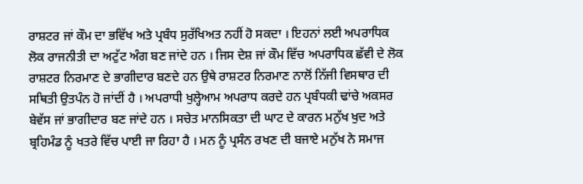ਰਾਸ਼ਟਰ ਜਾਂ ਕੌਮ ਦਾ ਭਵਿੱਖ ਅਤੇ ਪ੍ਰਬੰਧ ਸੁਰੱਖਿਅਤ ਨਹੀਂ ਹੋ ਸਕਦਾ । ਇਹਨਾਂ ਲਈ ਅਪਰਾਧਿਕ ਲੋਕ ਰਾਜਨੀਤੀ ਦਾ ਅਟੁੱਟ ਅੰਗ ਬਣ ਜਾਂਦੇ ਹਨ । ਜਿਸ ਦੇਸ਼ ਜਾਂ ਕੌਮ ਵਿੱਚ ਅਪਰਾਧਿਕ ਛੱਵੀ ਦੇ ਲੋਕ ਰਾਸ਼ਟਰ ਨਿਰਮਾਣ ਦੇ ਭਾਗੀਦਾਰ ਬਣਦੇ ਹਨ ਉਥੇ ਰਾਸ਼ਟਰ ਨਿਰਮਾਣ ਨਾਲੋਂ ਨਿੱਜੀ ਵਿਸਥਾਰ ਦੀ ਸਥਿਤੀ ਉਤਪੰਨ ਹੋ ਜਾਂਦੀਂ ਹੈ । ਅਪਰਾਧੀ ਖੁਲ੍ਹੇਆਮ ਅਪਰਾਧ ਕਰਦੇ ਹਨ ਪ੍ਰਬੰਧਕੀ ਢਾਂਚੇ ਅਕਸਰ ਬੇਵੱਸ ਜਾਂ ਭਾਗੀਦਾਰ ਬਣ ਜਾਂਦੇ ਹਨ । ਸਚੇਤ ਮਾਨਸਿਕਤਾ ਦੀ ਘਾਟ ਦੇ ਕਾਰਨ ਮਨੁੱਖ ਖੁਦ ਅਤੇ ਬ੍ਰਹਿਮੰਡ ਨੂੰ ਖਤਰੇ ਵਿੱਚ ਪਾਈ ਜਾ ਰਿਹਾ ਹੈ । ਮਨ ਨੂੰ ਪ੍ਰਸੰਨ ਰਖਣ ਦੀ ਬਜਾਏ ਮਨੁੱਖ ਨੇ ਸਮਾਜ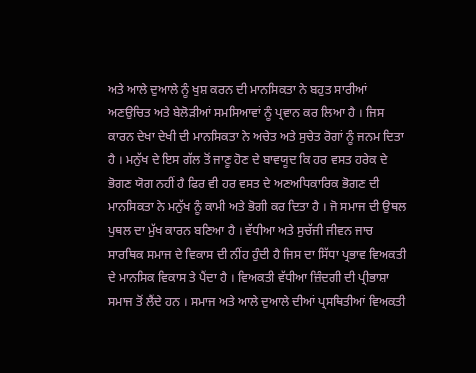ਅਤੇ ਆਲੇ ਦੁਆਲੇ ਨੂੰ ਖੁਸ਼ ਕਰਨ ਦੀ ਮਾਨਸਿਕਤਾ ਨੇ ਬਹੁਤ ਸਾਰੀਆਂ ਅਣਉਚਿਤ ਅਤੇ ਬੇਲੋੜੀਆਂ ਸਮਸਿਆਵਾਂ ਨੂੰ ਪ੍ਰਵਾਨ ਕਰ ਲਿਆ ਹੈ । ਜਿਸ ਕਾਰਨ ਦੇਖਾ ਦੇਖੀ ਦੀ ਮਾਨਸਿਕਤਾ ਨੇ ਅਚੇਤ ਅਤੇ ਸੁਚੇਤ ਰੋਗਾਂ ਨੂੰ ਜਨਮ ਦਿਤਾ ਹੈ । ਮਨੁੱਖ ਦੇ ਇਸ ਗੱਲ ਤੋਂ ਜਾਣੂ ਹੋਣ ਦੇ ਬਾਵਯੂਦ ਕਿ ਹਰ ਵਸਤ ਹਰੇਕ ਦੇ ਭੋਗਣ ਯੋਗ ਨਹੀਂ ਹੈ ਫਿਰ ਵੀ ਹਰ ਵਸਤ ਦੇ ਅਣਅਧਿਕਾਰਿਕ ਭੋਗਣ ਦੀ ਮਾਨਸਿਕਤਾ ਨੇ ਮਨੁੱਖ ਨੂੰ ਕਾਮੀ ਅਤੇ ਭੋਗੀ ਕਰ ਦਿਤਾ ਹੈ । ਜੋ ਸਮਾਜ ਦੀ ਉਥਲ ਪੁਥਲ ਦਾ ਮੁੱਖ ਕਾਰਨ ਬਣਿਆ ਹੈ । ਵੱਧੀਆ ਅਤੇ ਸੁਚੱਜੀ ਜੀਵਨ ਜਾਚ ਸਾਰਥਿਕ ਸਮਾਜ ਦੇ ਵਿਕਾਸ ਦੀ ਨੀਂਹ ਹੁੰਦੀ ਹੈ ਜਿਸ ਦਾ ਸਿੱਧਾ ਪ੍ਰਭਾਵ ਵਿਅਕਤੀ ਦੇ ਮਾਨਸਿਕ ਵਿਕਾਸ ਤੇ ਪੈਂਦਾ ਹੈ । ਵਿਅਕਤੀ ਵੱਧੀਆ ਜ਼ਿੰਦਗੀ ਦੀ ਪ੍ਰੀਭਾਸ਼ਾ ਸਮਾਜ ਤੋਂ ਲੈਂਦੇ ਹਨ । ਸਮਾਜ ਅਤੇ ਆਲੇ ਦੁਆਲੇ ਦੀਆਂ ਪ੍ਰਸਥਿਤੀਆਂ ਵਿਅਕਤੀ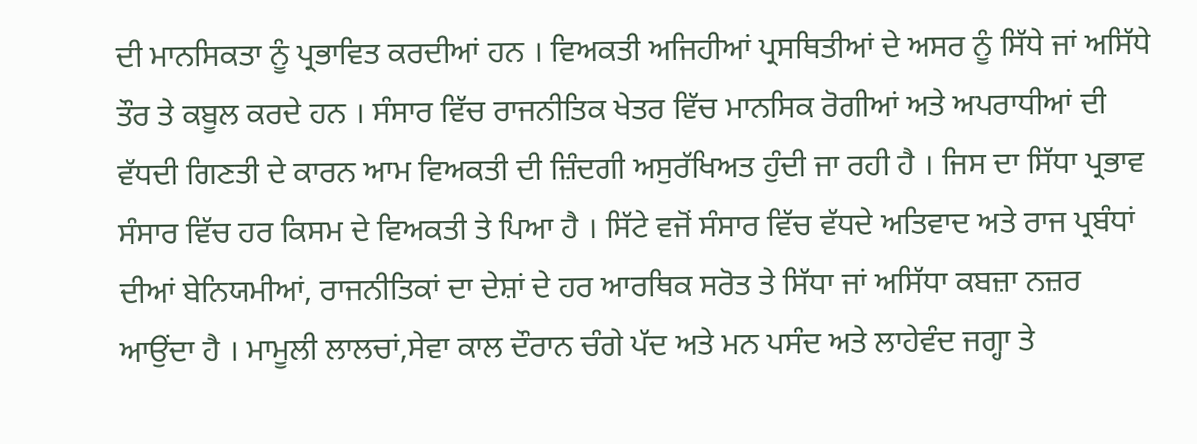ਦੀ ਮਾਨਸਿਕਤਾ ਨੂੰ ਪ੍ਰਭਾਵਿਤ ਕਰਦੀਆਂ ਹਨ । ਵਿਅਕਤੀ ਅਜਿਹੀਆਂ ਪ੍ਰਸਥਿਤੀਆਂ ਦੇ ਅਸਰ ਨੂੰ ਸਿੱਧੇ ਜਾਂ ਅਸਿੱਧੇ ਤੌਰ ਤੇ ਕਬੂਲ ਕਰਦੇ ਹਨ । ਸੰਸਾਰ ਵਿੱਚ ਰਾਜਨੀਤਿਕ ਖੇਤਰ ਵਿੱਚ ਮਾਨਸਿਕ ਰੋਗੀਆਂ ਅਤੇ ਅਪਰਾਧੀਆਂ ਦੀ ਵੱਧਦੀ ਗਿਣਤੀ ਦੇ ਕਾਰਨ ਆਮ ਵਿਅਕਤੀ ਦੀ ਜ਼ਿੰਦਗੀ ਅਸੁਰੱਖਿਅਤ ਹੁੰਦੀ ਜਾ ਰਹੀ ਹੈ । ਜਿਸ ਦਾ ਸਿੱਧਾ ਪ੍ਰਭਾਵ ਸੰਸਾਰ ਵਿੱਚ ਹਰ ਕਿਸਮ ਦੇ ਵਿਅਕਤੀ ਤੇ ਪਿਆ ਹੈ । ਸਿੱਟੇ ਵਜੋਂ ਸੰਸਾਰ ਵਿੱਚ ਵੱਧਦੇ ਅਤਿਵਾਦ ਅਤੇ ਰਾਜ ਪ੍ਰਬੰਧਾਂ ਦੀਆਂ ਬੇਨਿਯਮੀਆਂ, ਰਾਜਨੀਤਿਕਾਂ ਦਾ ਦੇਸ਼ਾਂ ਦੇ ਹਰ ਆਰਥਿਕ ਸਰੋਤ ਤੇ ਸਿੱਧਾ ਜਾਂ ਅਸਿੱਧਾ ਕਬਜ਼ਾ ਨਜ਼ਰ ਆਉਂਦਾ ਹੈ । ਮਾਮੂਲੀ ਲਾਲਚਾਂ,ਸੇਵਾ ਕਾਲ ਦੌਰਾਨ ਚੰਗੇ ਪੱਦ ਅਤੇ ਮਨ ਪਸੰਦ ਅਤੇ ਲਾਹੇਵੰਦ ਜਗ੍ਹਾ ਤੇ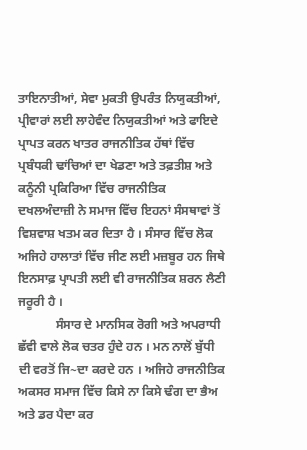ਤਾਇਨਾਤੀਆਂ, ਸੇਵਾ ਮੁਕਤੀ ਉਪਰੰਤ ਨਿਯੁਕਤੀਆਂ, ਪ੍ਰੀਵਾਰਾਂ ਲਈ ਲਾਹੇਵੰਦ ਨਿਯੁਕਤੀਆਂ ਅਤੇ ਫਾਇਦੇ ਪ੍ਰਾਪਤ ਕਰਨ ਖਾਤਰ ਰਾਜਨੀਤਿਕ ਹੱਥਾਂ ਵਿੱਚ ਪ੍ਰਬੰਧਕੀ ਢਾਂਚਿਆਂ ਦਾ ਖੇਡਣਾ ਅਤੇ ਤਫ਼ਤੀਸ਼ ਅਤੇ ਕਨੂੰਨੀ ਪ੍ਰਕਿਰਿਆ ਵਿੱਚ ਰਾਜਨੀਤਿਕ ਦਖਲਅੰਦਾਜ਼ੀ ਨੇ ਸਮਾਜ ਵਿੱਚ ਇਹਨਾਂ ਸੰਸਥਾਵਾਂ ਤੋਂ ਵਿਸ਼ਵਾਸ਼ ਖਤਮ ਕਰ ਦਿਤਾ ਹੈ । ਸੰਸਾਰ ਵਿੱਚ ਲੋਕ ਅਜਿਹੇ ਹਾਲਾਤਾਂ ਵਿੱਚ ਜੀਣ ਲਈ ਮਜ਼ਬੂਰ ਹਨ ਜਿਥੇ ਇਨਸਾਫ਼ ਪ੍ਰਾਪਤੀ ਲਈ ਵੀ ਰਾਜਨੀਤਿਕ ਸ਼ਰਨ ਲੈਣੀ ਜਰੂਰੀ ਹੈ ।
            ਸੰਸਾਰ ਦੇ ਮਾਨਸਿਕ ਰੋਗੀ ਅਤੇ ਅਪਰਾਧੀ ਛੱਵੀ ਵਾਲੇ ਲੋਕ ਚਤਰ ਹੁੰਦੇ ਹਨ । ਮਨ ਨਾਲੋਂ ਬੁੱਧੀ ਦੀ ਵਰਤੋਂ ਜਿ~ਦਾ ਕਰਦੇ ਹਨ । ਅਜਿਹੇ ਰਾਜਨੀਤਿਕ ਅਕਸਰ ਸਮਾਜ ਵਿੱਚ ਕਿਸੇ ਨਾ ਕਿਸੇ ਢੰਗ ਦਾ ਭੈਅ ਅਤੇ ਡਰ ਪੈਦਾ ਕਰ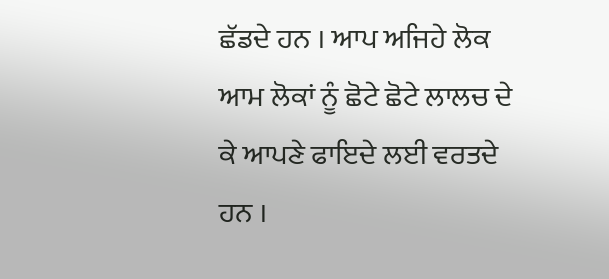ਛੱਡਦੇ ਹਨ । ਆਪ ਅਜਿਹੇ ਲੋਕ ਆਮ ਲੋਕਾਂ ਨੂੰ ਛੋਟੇ ਛੋਟੇ ਲਾਲਚ ਦੇ ਕੇ ਆਪਣੇ ਫਾਇਦੇ ਲਈ ਵਰਤਦੇ ਹਨ ।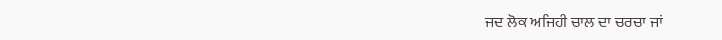ਜਦ ਲੋਕ ਅਜਿਹੀ ਚਾਲ ਦਾ ਚਰਚਾ ਜਾਂ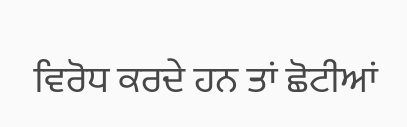ਵਿਰੋਧ ਕਰਦੇ ਹਨ ਤਾਂ ਛੋਟੀਆਂ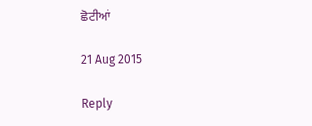ਛੋਟੀਆਂ

21 Aug 2015

Reply